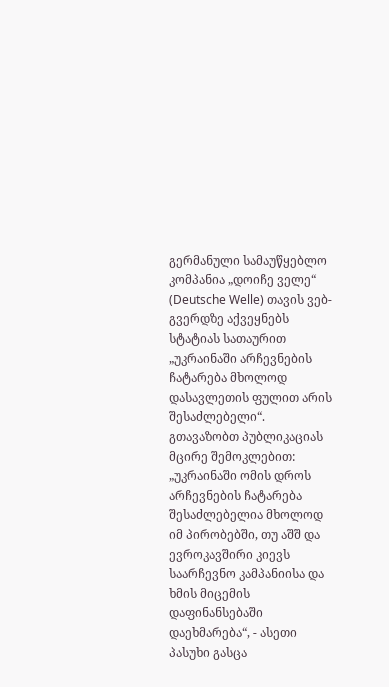გერმანული სამაუწყებლო კომპანია „დოიჩე ველე“ (Deutsche Welle) თავის ვებ-გვერდზე აქვეყნებს სტატიას სათაურით „უკრაინაში არჩევნების ჩატარება მხოლოდ დასავლეთის ფულით არის შესაძლებელი“.
გთავაზობთ პუბლიკაციას მცირე შემოკლებით:
„უკრაინაში ომის დროს არჩევნების ჩატარება შესაძლებელია მხოლოდ იმ პირობებში, თუ აშშ და ევროკავშირი კიევს საარჩევნო კამპანიისა და ხმის მიცემის დაფინანსებაში დაეხმარება“, - ასეთი პასუხი გასცა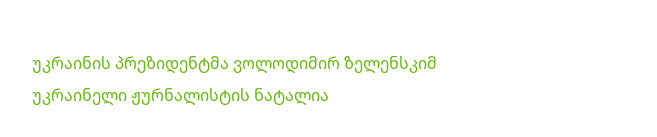უკრაინის პრეზიდენტმა ვოლოდიმირ ზელენსკიმ უკრაინელი ჟურნალისტის ნატალია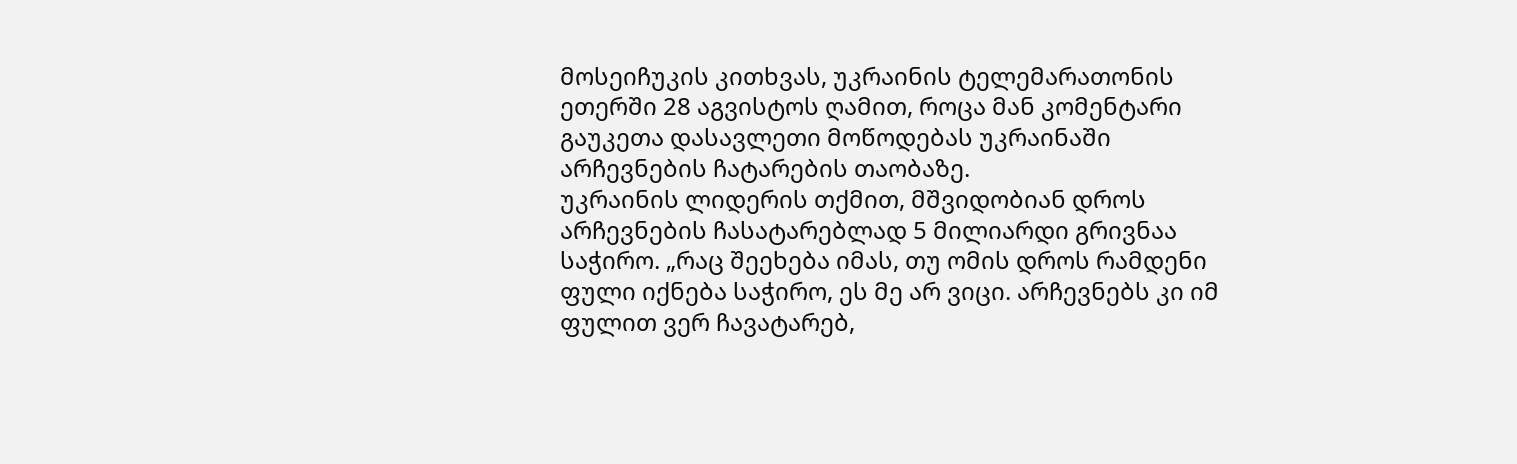მოსეიჩუკის კითხვას, უკრაინის ტელემარათონის ეთერში 28 აგვისტოს ღამით, როცა მან კომენტარი გაუკეთა დასავლეთი მოწოდებას უკრაინაში არჩევნების ჩატარების თაობაზე.
უკრაინის ლიდერის თქმით, მშვიდობიან დროს არჩევნების ჩასატარებლად 5 მილიარდი გრივნაა საჭირო. „რაც შეეხება იმას, თუ ომის დროს რამდენი ფული იქნება საჭირო, ეს მე არ ვიცი. არჩევნებს კი იმ ფულით ვერ ჩავატარებ,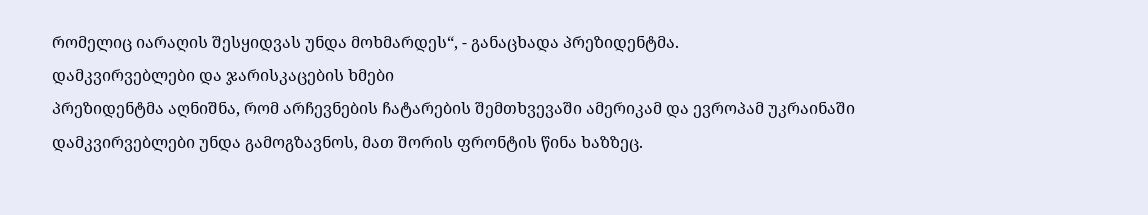რომელიც იარაღის შესყიდვას უნდა მოხმარდეს“, - განაცხადა პრეზიდენტმა.
დამკვირვებლები და ჯარისკაცების ხმები
პრეზიდენტმა აღნიშნა, რომ არჩევნების ჩატარების შემთხვევაში ამერიკამ და ევროპამ უკრაინაში დამკვირვებლები უნდა გამოგზავნოს, მათ შორის ფრონტის წინა ხაზზეც.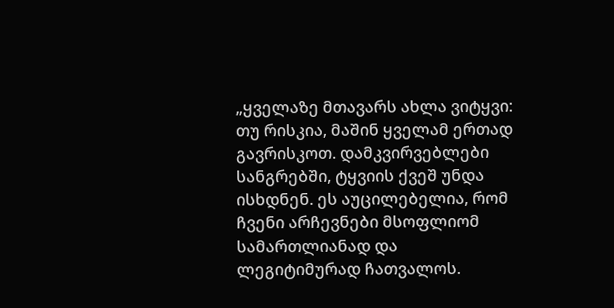„ყველაზე მთავარს ახლა ვიტყვი: თუ რისკია, მაშინ ყველამ ერთად გავრისკოთ. დამკვირვებლები სანგრებში, ტყვიის ქვეშ უნდა ისხდნენ. ეს აუცილებელია, რომ ჩვენი არჩევნები მსოფლიომ სამართლიანად და ლეგიტიმურად ჩათვალოს.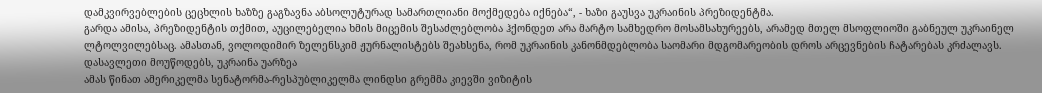დამკვირვებლების ცეცხლის ხაზზე გაგზავნა აბსოლუტურად სამართლიანი მოქმედება იქნება“, - ხაზი გაუსვა უკრაინის პრეზიდენტმა.
გარდა ამისა, პრეზიდენტის თქმით, აუცილებელია ხმის მიცემის შესაძლებლობა ჰქონდეთ არა მარტო სამხედრო მოსამსახურეებს, არამედ მთელ მსოფლიოში გაბნეულ უკრაინელ ლტოლვილებსაც. ამასთან, ვოლოდიმირ ზელენსკიმ ჟურნალისტებს შეახსენა, რომ უკრაინის კანონმდებლობა საომარი მდგომარეობის დროს არცევნების ჩატარებას კრძალავს.
დასავლეთი მოუწოდებს, უკრაინა უარზეა
ამას წინათ ამერიკელმა სენატორმა-რესპუბლიკელმა ლინდსი გრემმა კიევში ვიზიტის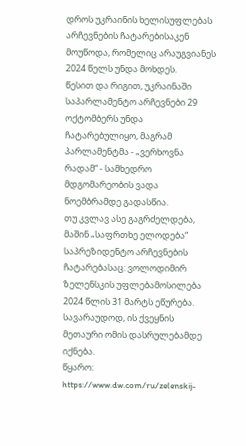დროს უკრაინის ხელისუფლებას არჩევნების ჩატარებისაკენ მოუწოდა, რომელიც არაუგვიანეს 2024 წელს უნდა მოხდეს.
წესით და რიგით, უკრაინაში საპარლამენტო არჩევნები 29 ოქტომბერს უნდა ჩატარებულიყო, მაგრამ პარლამენტმა - „ვერხოვნა რადამ“ - სამხედრო მდგომარეობის ვადა ნოემბრამდე გადასწია.
თუ კვლავ ასე გაგრძელდება, მაშინ „საფრთხე ელოდება“ საპრეზიდენტო არჩევნების ჩატარებასაც: ვოლოდიმირ ზელენსკის უფლებამოსილება 2024 წლის 31 მარტს ეწურება. სავარაუდოდ, ის ქვეყნის მეთაური ომის დასრულებამდე იქნება.
წყარო: https://www.dw.com/ru/zelenskij-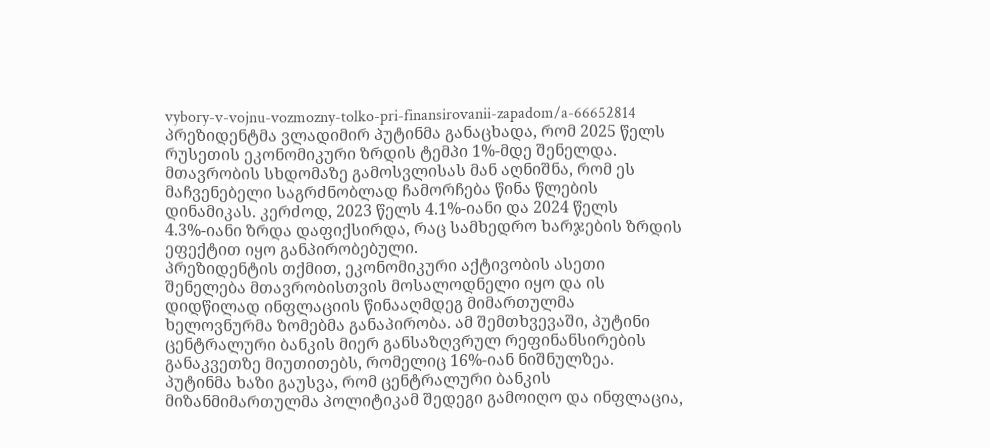vybory-v-vojnu-vozmozny-tolko-pri-finansirovanii-zapadom/a-66652814
პრეზიდენტმა ვლადიმირ პუტინმა განაცხადა, რომ 2025 წელს რუსეთის ეკონომიკური ზრდის ტემპი 1%-მდე შენელდა.
მთავრობის სხდომაზე გამოსვლისას მან აღნიშნა, რომ ეს მაჩვენებელი საგრძნობლად ჩამორჩება წინა წლების დინამიკას. კერძოდ, 2023 წელს 4.1%-იანი და 2024 წელს 4.3%-იანი ზრდა დაფიქსირდა, რაც სამხედრო ხარჯების ზრდის ეფექტით იყო განპირობებული.
პრეზიდენტის თქმით, ეკონომიკური აქტივობის ასეთი შენელება მთავრობისთვის მოსალოდნელი იყო და ის დიდწილად ინფლაციის წინააღმდეგ მიმართულმა ხელოვნურმა ზომებმა განაპირობა. ამ შემთხვევაში, პუტინი ცენტრალური ბანკის მიერ განსაზღვრულ რეფინანსირების განაკვეთზე მიუთითებს, რომელიც 16%-იან ნიშნულზეა.
პუტინმა ხაზი გაუსვა, რომ ცენტრალური ბანკის მიზანმიმართულმა პოლიტიკამ შედეგი გამოიღო და ინფლაცია,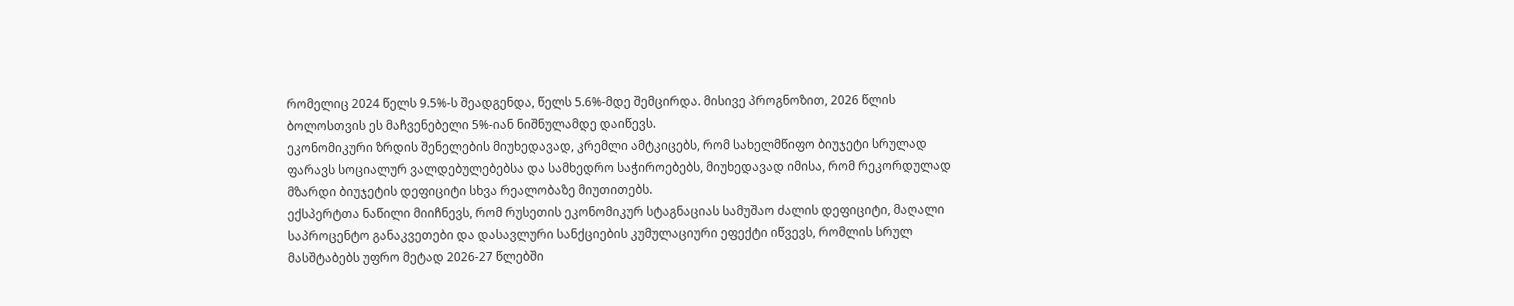რომელიც 2024 წელს 9.5%-ს შეადგენდა, წელს 5.6%-მდე შემცირდა. მისივე პროგნოზით, 2026 წლის ბოლოსთვის ეს მაჩვენებელი 5%-იან ნიშნულამდე დაიწევს.
ეკონომიკური ზრდის შენელების მიუხედავად, კრემლი ამტკიცებს, რომ სახელმწიფო ბიუჯეტი სრულად ფარავს სოციალურ ვალდებულებებსა და სამხედრო საჭიროებებს, მიუხედავად იმისა, რომ რეკორდულად მზარდი ბიუჯეტის დეფიციტი სხვა რეალობაზე მიუთითებს.
ექსპერტთა ნაწილი მიიჩნევს, რომ რუსეთის ეკონომიკურ სტაგნაციას სამუშაო ძალის დეფიციტი, მაღალი საპროცენტო განაკვეთები და დასავლური სანქციების კუმულაციური ეფექტი იწვევს, რომლის სრულ მასშტაბებს უფრო მეტად 2026-27 წლებში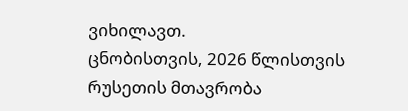ვიხილავთ.
ცნობისთვის, 2026 წლისთვის რუსეთის მთავრობა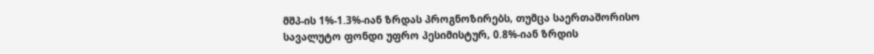მშპ-ის 1%-1.3%-იან ზრდას პროგნოზირებს, თუმცა საერთაშორისო სავალუტო ფონდი უფრო პესიმისტურ, 0.8%-იან ზრდის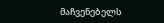მაჩვენებელს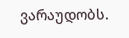ვარაუდობს.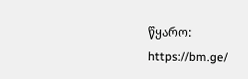წყარო: https://bm.ge/